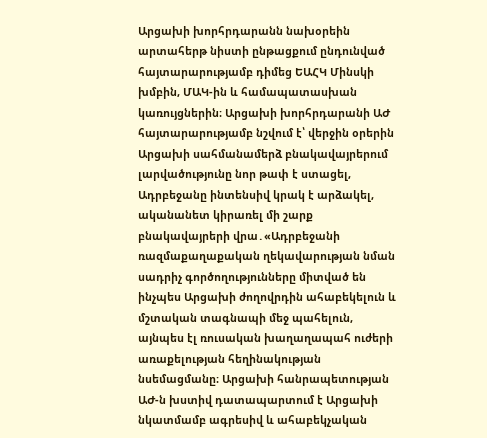Արցախի խորհրդարանն նախօրեին արտահերթ նիստի ընթացքում ընդունված հայտարարությամբ դիմեց ԵԱՀԿ Մինսկի խմբին, ՄԱԿ-ին և համապատասխան կառույցներին։ Արցախի խորհրդարանի ԱԺ հայտարարությամբ նշվում է՝ վերջին օրերին Արցախի սահմանամերձ բնակավայրերում լարվածությունը նոր թափ է ստացել, Ադրբեջանը ինտենսիվ կրակ է արձակել, ականանետ կիրառել մի շարք բնակավայրերի վրա․«Ադրբեջանի ռազմաքաղաքական ղեկավարության նման սադրիչ գործողությունները միտված են ինչպես Արցախի ժողովրդին ահաբեկելուն և մշտական տագնապի մեջ պահելուն, այնպես էլ ռուսական խաղաղապահ ուժերի առաքելության հեղինակության նսեմացմանը։ Արցախի հանրապետության ԱԺ-ն խստիվ դատապարտում է Արցախի նկատմամբ ագրեսիվ և ահաբեկչական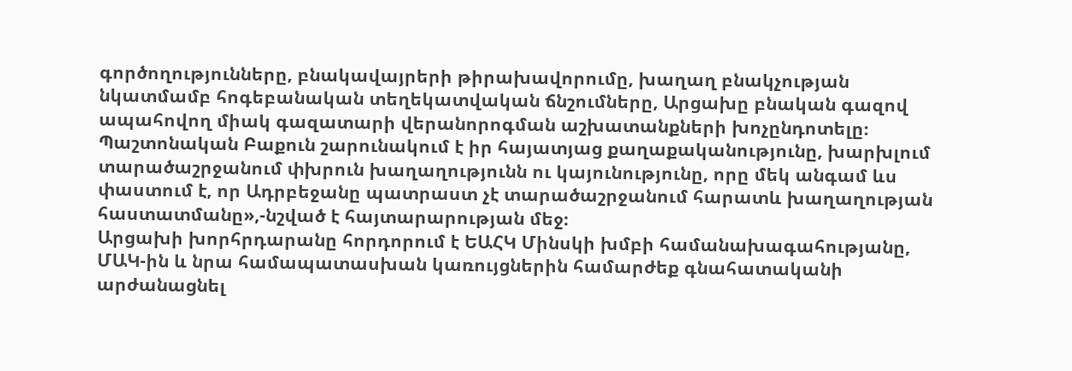գործողությունները, բնակավայրերի թիրախավորումը, խաղաղ բնակչության նկատմամբ հոգեբանական տեղեկատվական ճնշումները, Արցախը բնական գազով ապահովող միակ գազատարի վերանորոգման աշխատանքների խոչընդոտելը։ Պաշտոնական Բաքուն շարունակում է իր հայատյաց քաղաքականությունը, խարխլում տարածաշրջանում փխրուն խաղաղությունն ու կայունությունը, որը մեկ անգամ ևս փաստում է, որ Ադրբեջանը պատրաստ չէ տարածաշրջանում հարատև խաղաղության հաստատմանը»,-նշված է հայտարարության մեջ։
Արցախի խորհրդարանը հորդորում է ԵԱՀԿ Մինսկի խմբի համանախագահությանը, ՄԱԿ-ին և նրա համապատասխան կառույցներին համարժեք գնահատականի արժանացնել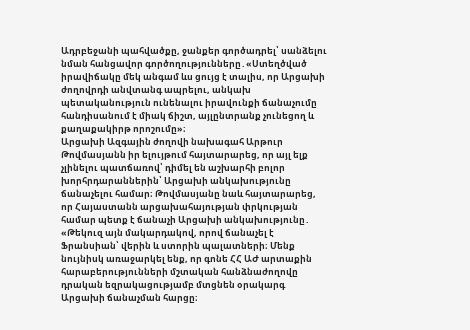Ադրբեջանի պահվածքը, ջանքեր գործադրել՝ սանձելու նման հանցավոր գործողությունները․«Ստեղծված իրավիճակը մեկ անգամ ևս ցույց է տալիս, որ Արցախի ժողովրդի անվտանգ ապրելու, անկախ պետականություն ունենալու իրավունքի ճանաչումը հանդիսանում է միակ ճիշտ, այլընտրանք չունեցող և քաղաքակիրթ որոշումը»։
Արցախի Ազգային ժողովի նախագահ Արթուր Թովմասյանն իր ելույթում հայտարարեց, որ այլ ելք չլինելու պատճառով՝ դիմել են աշխարհի բոլոր խորհրդարաններին՝ Արցախի անկախությունը ճանաչելու համար։ Թովմասյանը նաև հայտարարեց, որ Հայաստանն արցախահայության փրկության համար պետք է ճանաչի Արցախի անկախությունը․ «Թեկուզ այն մակարդակով, որով ճանաչել է Ֆրանսիան՝ վերին և ստորին պալատների։ Մենք նույնիսկ առաջարկել ենք, որ գոնե ՀՀ ԱԺ արտաքին հարաբերությունների մշտական հանձնաժողովը դրական եզրակացությամբ մտցնեն օրակարգ Արցախի ճանաչման հարցը։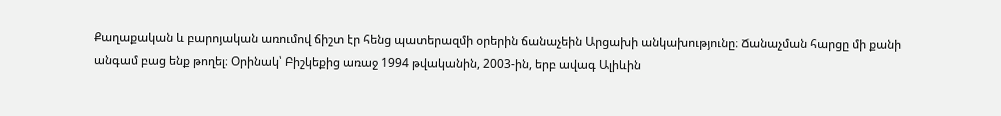Քաղաքական և բարոյական առումով ճիշտ էր հենց պատերազմի օրերին ճանաչեին Արցախի անկախությունը։ Ճանաչման հարցը մի քանի անգամ բաց ենք թողել։ Օրինակ՝ Բիշկեքից առաջ 1994 թվականին, 2003-ին, երբ ավագ Ալիևին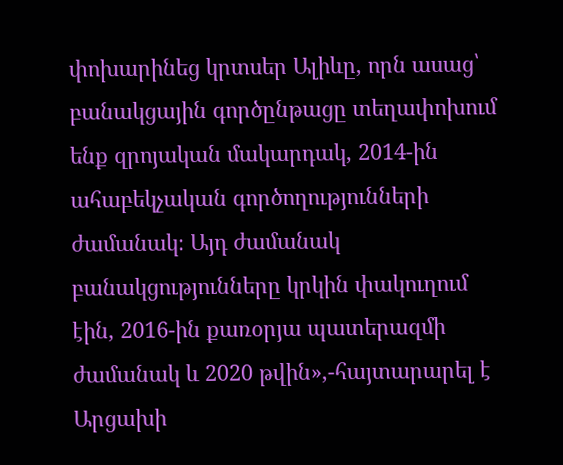փոխարինեց կրտսեր Ալիևը, որն ասաց՝ բանակցային գործընթացը տեղափոխում ենք զրոյական մակարդակ, 2014-ին ահաբեկչական գործողությունների ժամանակ։ Այդ ժամանակ բանակցությունները կրկին փակուղում էին, 2016-ին քառօրյա պատերազմի ժամանակ և 2020 թվին»,-հայտարարել է Արցախի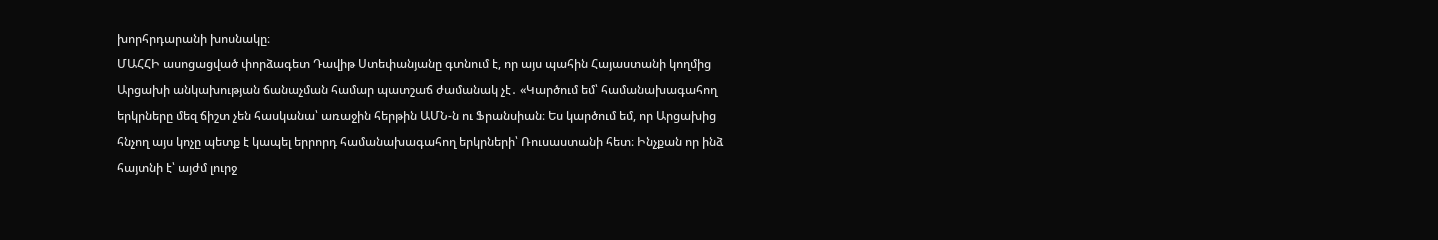խորհրդարանի խոսնակը։
ՄԱՀՀԻ ասոցացված փորձագետ Դավիթ Ստեփանյանը գտնում է, որ այս պահին Հայաստանի կողմից Արցախի անկախության ճանաչման համար պատշաճ ժամանակ չէ․ «Կարծում եմ՝ համանախագահող երկրները մեզ ճիշտ չեն հասկանա՝ առաջին հերթին ԱՄՆ-ն ու Ֆրանսիան։ Ես կարծում եմ, որ Արցախից հնչող այս կոչը պետք է կապել երրորդ համանախագահող երկրների՝ Ռուսաստանի հետ։ Ինչքան որ ինձ հայտնի է՝ այժմ լուրջ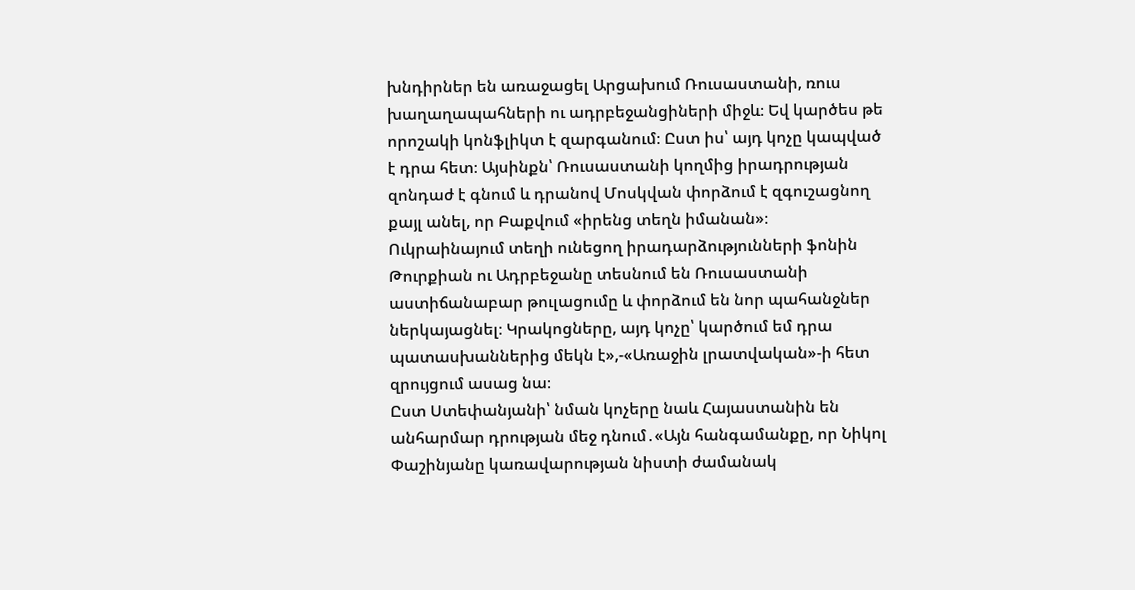խնդիրներ են առաջացել Արցախում Ռուսաստանի, ռուս խաղաղապահների ու ադրբեջանցիների միջև։ Եվ կարծես թե որոշակի կոնֆլիկտ է զարգանում։ Ըստ իս՝ այդ կոչը կապված է դրա հետ։ Այսինքն՝ Ռուսաստանի կողմից իրադրության զոնդաժ է գնում և դրանով Մոսկվան փորձում է զգուշացնող քայլ անել, որ Բաքվում «իրենց տեղն իմանան»։ Ուկրաինայում տեղի ունեցող իրադարձությունների ֆոնին Թուրքիան ու Ադրբեջանը տեսնում են Ռուսաստանի աստիճանաբար թուլացումը և փորձում են նոր պահանջներ ներկայացնել։ Կրակոցները, այդ կոչը՝ կարծում եմ դրա պատասխաններից մեկն է»,-«Առաջին լրատվական»-ի հետ զրույցում ասաց նա։
Ըստ Ստեփանյանի՝ նման կոչերը նաև Հայաստանին են անհարմար դրության մեջ դնում․«Այն հանգամանքը, որ Նիկոլ Փաշինյանը կառավարության նիստի ժամանակ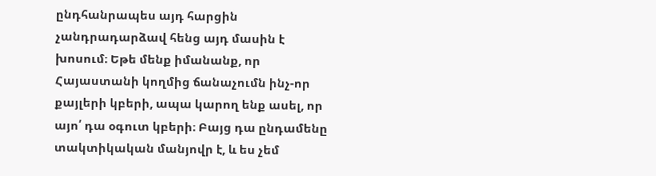ընդհանրապես այդ հարցին չանդրադարձավ հենց այդ մասին է խոսում։ Եթե մենք իմանանք, որ Հայաստանի կողմից ճանաչումն ինչ-որ քայլերի կբերի, ապա կարող ենք ասել, որ այո՛ դա օգուտ կբերի։ Բայց դա ընդամենը տակտիկական մանյովր է, և ես չեմ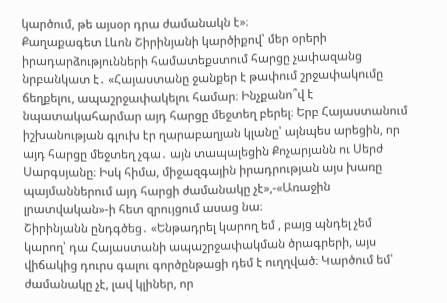կարծում, թե այսօր դրա ժամանակն է»։
Քաղաքագետ Լևոն Շիրինյանի կարծիքով՝ մեր օրերի իրադարձությունների համատեքստում հարցը չափազանց նրբանկատ է․ «Հայաստանը ջանքեր է թափում շրջափակումը ճեղքելու, ապաշրջափակելու համար։ Ինչքանո՞վ է նպատակահարմար այդ հարցը մեջտեղ բերել։ Երբ Հայաստանում իշխանության գլուխ էր ղարաբաղյան կլանը՝ այնպես արեցին, որ այդ հարցը մեջտեղ չգա․ այն տապալեցին Քոչարյանն ու Սերժ Սարգսյանը։ Իսկ հիմա, միջազգային իրադրության այս խառը պայմաններում այդ հարցի ժամանակը չէ»,-«Առաջին լրատվական»-ի հետ զրույցում ասաց նա։
Շիրինյանն ընդգծեց․ «Ենթադրել կարող եմ , բայց պնդել չեմ կարող՝ դա Հայաստանի ապաշրջափակման ծրագրերի, այս վիճակից դուրս գալու գործընթացի դեմ է ուղղված։ Կարծում եմ՝ ժամանակը չէ, լավ կլիներ, որ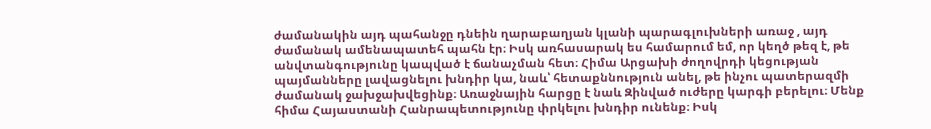ժամանակին այդ պահանջը դնեին ղարաբաղյան կլանի պարագլուխների առաջ , այդ ժամանակ ամենապատեհ պահն էր։ Իսկ առհասարակ ես համարում եմ, որ կեղծ թեզ է, թե անվտանգությունը կապված է ճանաչման հետ։ Հիմա Արցախի ժողովրդի կեցության պայմանները լավացնելու խնդիր կա, նաև՝ հետաքննություն անել, թե ինչու պատերազմի ժամանակ ջախջախվեցինք։ Առաջնային հարցը է նաև Զինված ուժերը կարգի բերելու։ Մենք հիմա Հայաստանի Հանրապետությունը փրկելու խնդիր ունենք։ Իսկ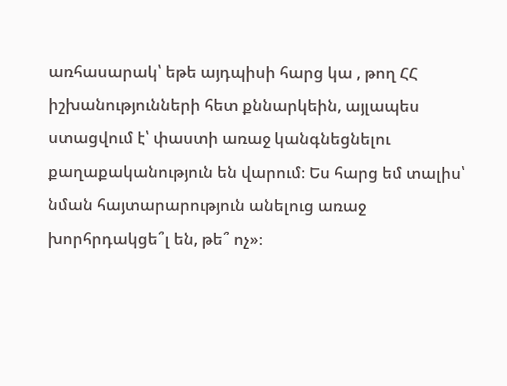առհասարակ՝ եթե այդպիսի հարց կա , թող ՀՀ իշխանությունների հետ քննարկեին, այլապես ստացվում է՝ փաստի առաջ կանգնեցնելու քաղաքականություն են վարում։ Ես հարց եմ տալիս՝ նման հայտարարություն անելուց առաջ խորհրդակցե՞լ են, թե՞ ոչ»։